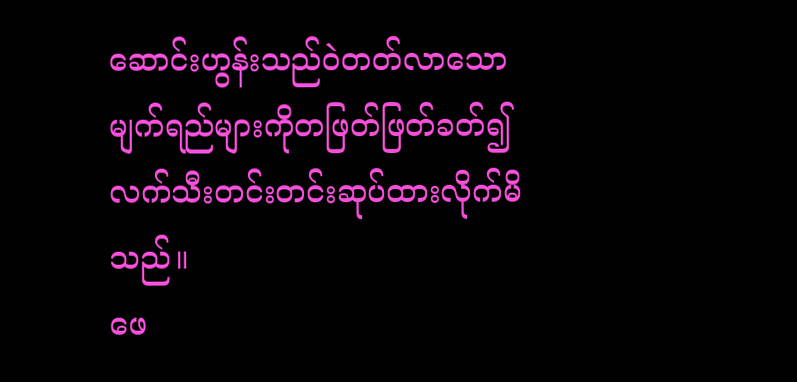ဆောင်းဟွန်းသည်ဝဲတတ်လာသောမျက်ရည်များကိုတဖြတ်ဖြတ်ခတ်၍ လက်သီးတင်းတင်းဆုပ်ထားလိုက်မိသည်။
ဖေ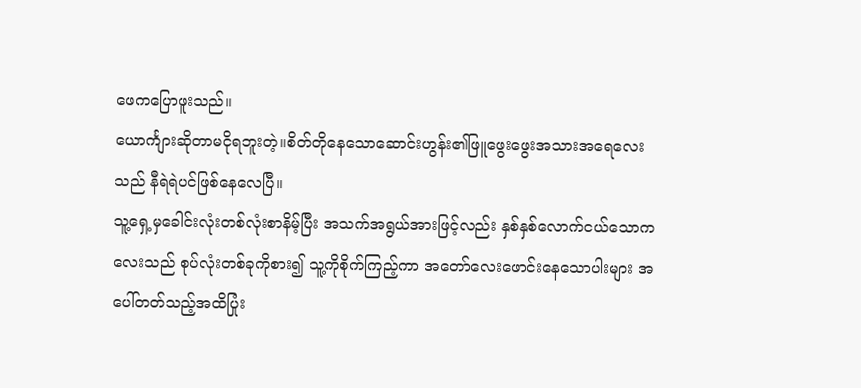ဖေကပြောဖူးသည်။
ယောင်္ကျားဆိုတာမငိုရဘူးတဲ့။စိတ်တိုနေသောဆောင်းဟွန်း၏ဖြူဖွေးဖွေးအသားအရေလေးသည် နီရဲရဲပင်ဖြစ်နေလေပြီ။
သူ့ရှေ့မှခေါင်းလုံးတစ်လုံးစာနိမ့်ပြီး အသက်အရွယ်အားဖြင့်လည်း နှစ်နှစ်လောက်ငယ်သောကလေးသည် စုပ်လုံးတစ်ခုကိုစား၍ သူ့ကိုစိုက်ကြည့်ကာ အတော်လေးဖောင်းနေသောပါးများ အပေါ်တတ်သည့်အထိပြုံး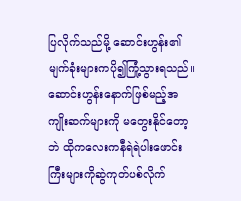ပြလိုက်သည်မို့ ဆောင်းဟွန်း၏မျက်ခုံးများကပို၍ကြုံ့သွားရသည်။
ဆောင်းဟွန်းနောက်ဖြစ်မည့်အကျိုးဆက်များကို မတွေးနိုင်တော့ဘဲ ထိုကလေးကနီရဲရဲပါးဖောင်းကြီးများကိုဆွဲကုတ်ပစ်လိုက်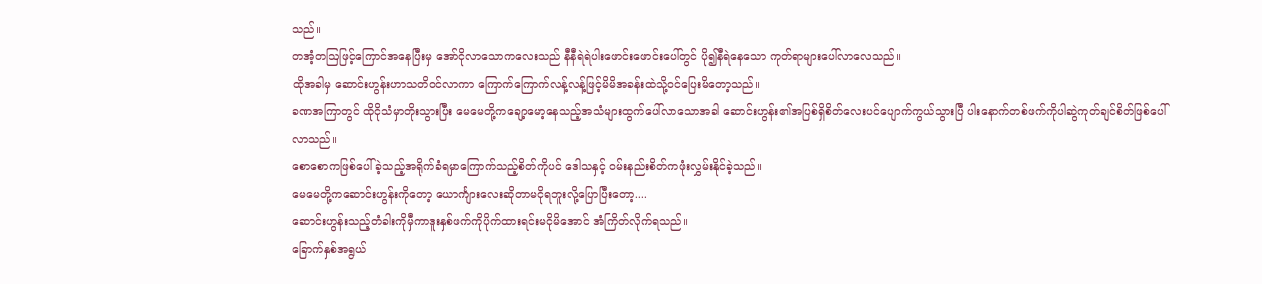သည်။
တအံ့တဩဖြင့်ကြောင်အနေပြီးမှ အော်ငိုလာသောကလေးသည် နီနီရဲရဲပါးဖောင်းဖောင်းပေါ်တွင် ပို၍နီရဲနေသော ကုတ်ရာများပေါ်လာလေသည်။
ထိုအခါမှ ဆောင်းဟွန်းဟာသတိဝင်လာကာ ကြောက်ကြောက်လန့်လန့်ဖြင့်မိမိအခန်းထဲသို့ဝင်ပြေးမိတော့သည်။
ခဏအကြာတွင် ထိုငိုသံမှာတိုးသွားပြီး မေမေတို့ကချော့မော့နေသည့်အသံများထွက်ပေါ်လာသောအခါ ဆောင်းဟွန်း၏အပြစ်ရှိစိတ်လေးပင်ပျောက်ကွယ်သွားပြီ ပါးနောက်တစ်ဖက်ကိုပါဆွဲကုတ်ချင်စိတ်ဖြစ်ပေါ်လာသည်။
စောစောကဖြစ်ပေါ်ခဲ့သည့်အရိုက်ခံရမှာကြောက်သည့်စိတ်ကိုပင် ဒေါသနှင့် ဝမ်းနည်းစိတ်ကဖုံးလွှမ်းနိုင်ခဲ့သည်။
မေမေတို့ကဆောင်းဟွန်းကိုတော့ ယောင်္ကျားလေးဆိုတာမငိုရဘူးလို့ပြောပြီးတော့....
ဆောင်းဟွန်းသည့်တံခါးကိုမှီကာဒူးနှစ်ဖက်ကိုပိုက်ထားရင်းမငိုမိအောင် အံကြိတ်လိုက်ရသည်။
ခြောက်နှစ်အရွယ်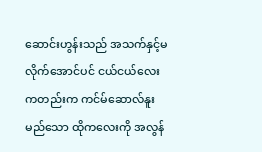ဆောင်းဟွန်းသည် အသက်နှင့်မလိုက်အောင်ပင် ငယ်ငယ်လေးကတည်းက ကင်မ်ဆောလ်နူးမည်သော ထိုကလေးကို အလွန်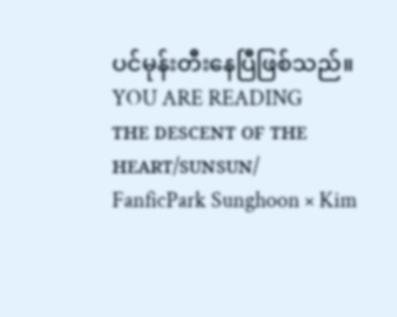ပင်မုန်းတီးနေပြီဖြစ်သည်။
YOU ARE READING
ᴛʜᴇ ᴅᴇꜱᴄᴇɴᴛ ᴏꜰ ᴛʜᴇ ʜᴇᴀʀᴛ/ꜱᴜɴꜱᴜɴ/
FanficPark Sunghoon × Kim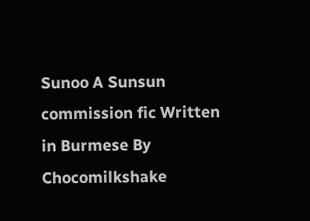Sunoo A Sunsun commission fic Written in Burmese By Chocomilkshake